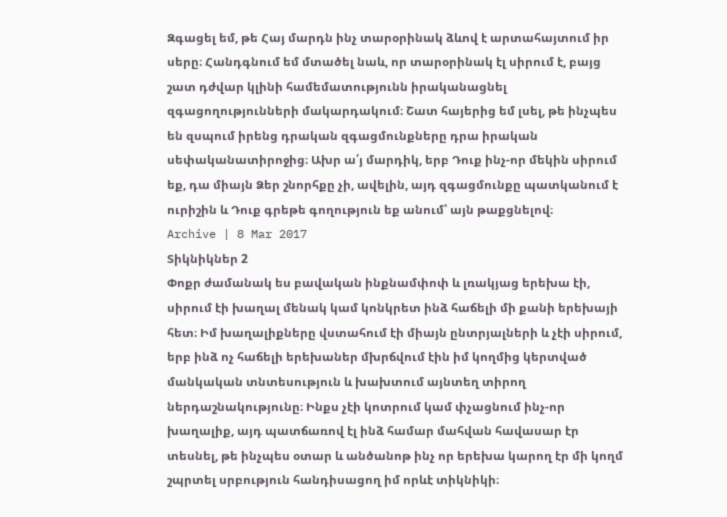Զգացել եմ, թե Հայ մարդն ինչ տարօրինակ ձևով է արտահայտում իր սերը։ Հանդգնում եմ մտածել նաև, որ տարօրինակ էլ սիրում է, բայց շատ դժվար կլինի համեմատությունն իրականացնել զգացողությունների մակարդակում։ Շատ հայերից եմ լսել, թե ինչպես են զսպում իրենց դրական զգացմունքները դրա իրական սեփականատիրոջից։ Ախր ա՛յ մարդիկ, երբ Դուք ինչ-որ մեկին սիրում եք, դա միայն Ձեր շնորհքը չի, ավելին, այդ զգացմունքը պատկանում է ուրիշին և Դուք գրեթե գողություն եք անում՝ այն թաքցնելով։
Archive | 8 Mar 2017
Տիկնիկներ 2
Փոքր ժամանակ ես բավական ինքնամփոփ և լռակյաց երեխա էի, սիրում էի խաղալ մենակ կամ կոնկրետ ինձ հաճելի մի քանի երեխայի հետ։ Իմ խաղալիքները վստահում էի միայն ընտրյալների և չէի սիրում, երբ ինձ ոչ հաճելի երեխաներ մխրճվում էին իմ կողմից կերտված մանկական տնտեսություն և խախտում այնտեղ տիրող ներդաշնակությունը։ Ինքս չէի կոտրում կամ փչացնում ինչ-որ խաղալիք, այդ պատճառով էլ ինձ համար մահվան հավասար էր տեսնել, թե ինչպես օտար և անծանոթ ինչ որ երեխա կարող էր մի կողմ շպրտել սրբություն հանդիսացող իմ որևէ տիկնիկի։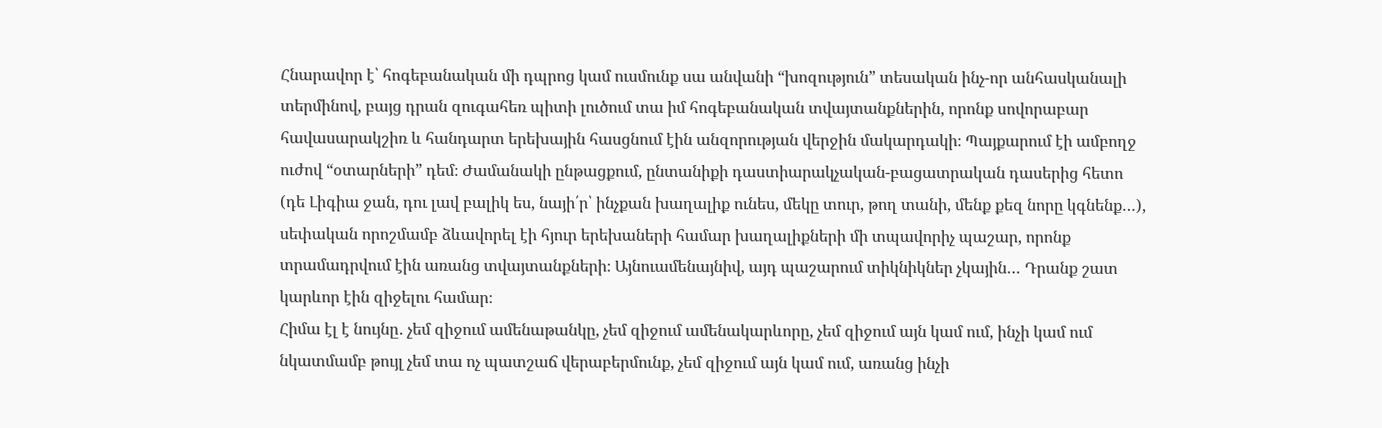Հնարավոր է՝ հոգեբանական մի դպրոց կամ ուսմունք սա անվանի “խոզություն” տեսական ինչ-որ անհասկանալի տերմինով, բայց դրան զուգահեռ պիտի լուծում տա իմ հոգեբանական տվայտանքներին, որոնք սովորաբար հավասարակշիռ և հանդարտ երեխային հասցնում էին անզորության վերջին մակարդակի։ Պայքարում էի ամբողջ ուժով “օտարների” դեմ։ Ժամանակի ընթացքում, ընտանիքի դաստիարակչական-բացատրական դասերից հետո (դե Լիգիա ջան, դու լավ բալիկ ես, նայի՛ր՝ ինչքան խաղալիք ունես, մեկը տուր, թող տանի, մենք քեզ նորը կգնենք…), սեփական որոշմամբ ձևավորել էի հյուր երեխաների համար խաղալիքների մի տպավորիչ պաշար, որոնք տրամադրվում էին առանց տվայտանքների։ Այնուամենայնիվ, այդ պաշարում տիկնիկներ չկային… Դրանք շատ կարևոր էին զիջելու համար։
Հիմա էլ է նույնը․ չեմ զիջում ամենաթանկը, չեմ զիջում ամենակարևորը, չեմ զիջում այն կամ ում, ինչի կամ ում նկատմամբ թույլ չեմ տա ոչ պատշաճ վերաբերմունք, չեմ զիջում այն կամ ում, առանց ինչի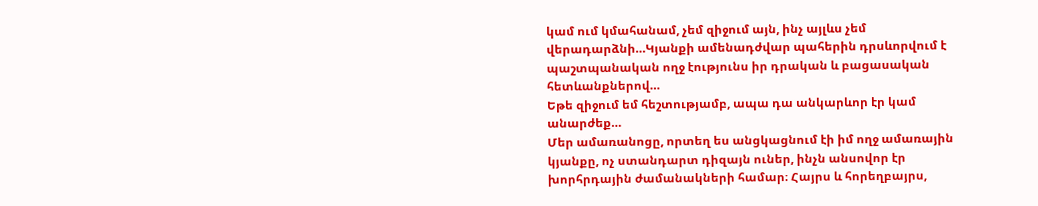կամ ում կմահանամ, չեմ զիջում այն, ինչ այլևս չեմ վերադարձնի…Կյանքի ամենադժվար պահերին դրսևորվում է պաշտպանական ողջ էությունս իր դրական և բացասական հետևանքներով…
Եթե զիջում եմ հեշտությամբ, ապա դա անկարևոր էր կամ անարժեք…
Մեր ամառանոցը, որտեղ ես անցկացնում էի իմ ողջ ամառային կյանքը, ոչ ստանդարտ դիզայն ուներ, ինչն անսովոր էր խորհրդային ժամանակների համար։ Հայրս և հորեղբայրս,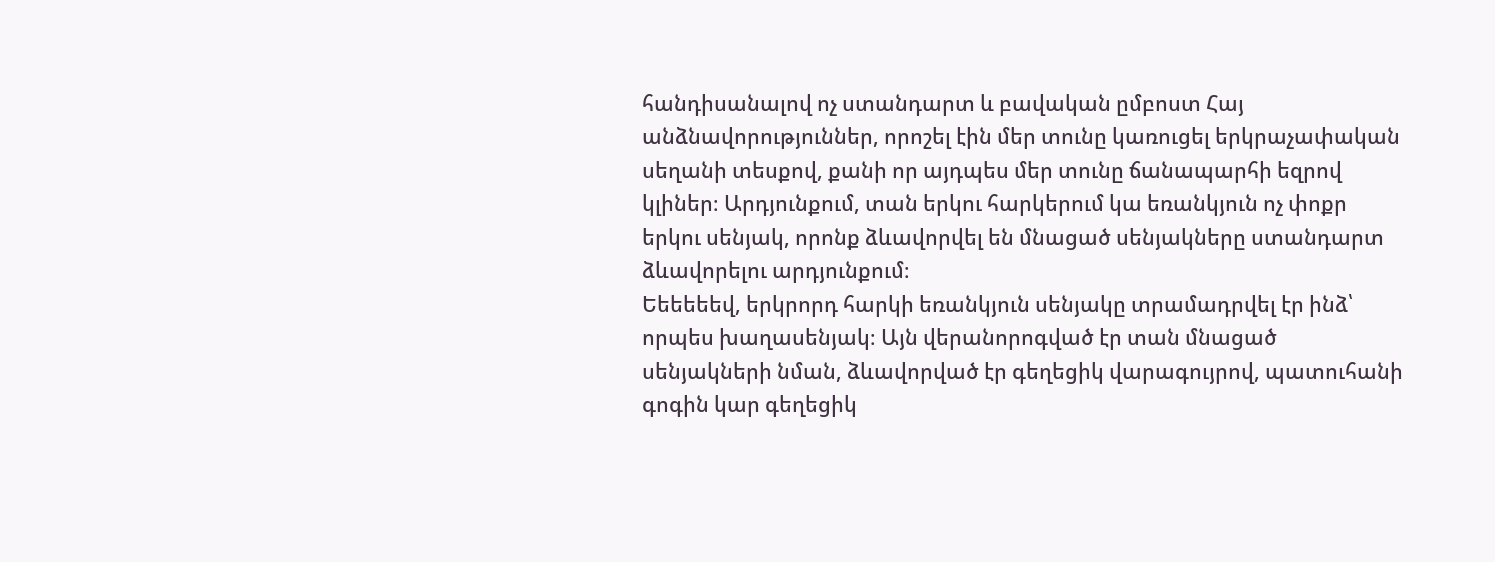հանդիսանալով ոչ ստանդարտ և բավական ըմբոստ Հայ անձնավորություններ, որոշել էին մեր տունը կառուցել երկրաչափական սեղանի տեսքով, քանի որ այդպես մեր տունը ճանապարհի եզրով կլիներ։ Արդյունքում, տան երկու հարկերում կա եռանկյուն ոչ փոքր երկու սենյակ, որոնք ձևավորվել են մնացած սենյակները ստանդարտ ձևավորելու արդյունքում։
Եեեեեեվ, երկրորդ հարկի եռանկյուն սենյակը տրամադրվել էր ինձ՝ որպես խաղասենյակ։ Այն վերանորոգված էր տան մնացած սենյակների նման, ձևավորված էր գեղեցիկ վարագույրով, պատուհանի գոգին կար գեղեցիկ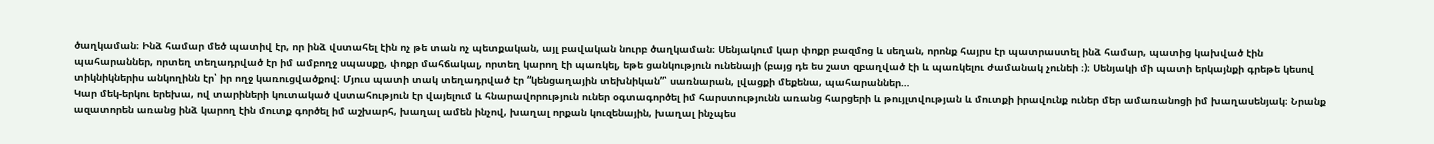ծաղկաման։ Ինձ համար մեծ պատիվ էր, որ ինձ վստահել էին ոչ թե տան ոչ պետքական, այլ բավական նուրբ ծաղկաման։ Սենյակում կար փոքր բազմոց և սեղան, որոնք հայրս էր պատրաստել ինձ համար, պատից կախված էին պահարաններ, որտեղ տեղադրված էր իմ ամբողջ սպասքը, փոքր մահճակալ, որտեղ կարող էի պառկել, եթե ցանկություն ունենայի (բայց դե ես շատ զբաղված էի և պառկելու ժամանակ չունեի ։)։ Սենյակի մի պատի երկայնքի գրեթե կեսով տիկնիկներիս անկողինն էր՝ իր ողջ կառուցվածքով։ Մյուս պատի տակ տեղադրված էր “կենցաղային տեխնիկան”՝ սառնարան, լվացքի մեքենա, պահարաններ…
Կար մեկ-երկու երեխա, ով տարիների կուտակած վստահություն էր վայելում և հնարավորություն ուներ օգտագործել իմ հարստությունն առանց հարցերի և թույլտվության և մուտքի իրավունք ուներ մեր ամառանոցի իմ խաղասենյակ։ Նրանք ազատորեն առանց ինձ կարող էին մուտք գործել իմ աշխարհ, խաղալ ամեն ինչով, խաղալ որքան կուզենային, խաղալ ինչպես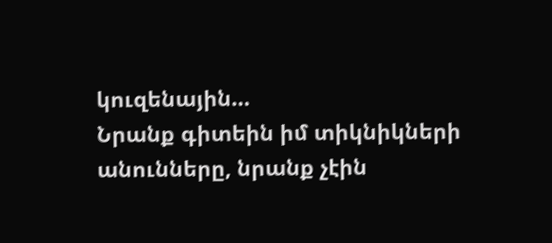կուզենային…
Նրանք գիտեին իմ տիկնիկների անունները, նրանք չէին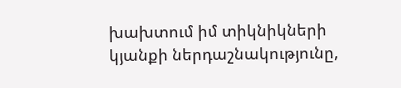խախտում իմ տիկնիկների կյանքի ներդաշնակությունը,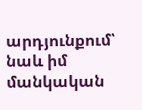արդյունքում՝ նաև իմ մանկական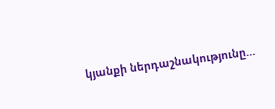կյանքի ներդաշնակությունը…